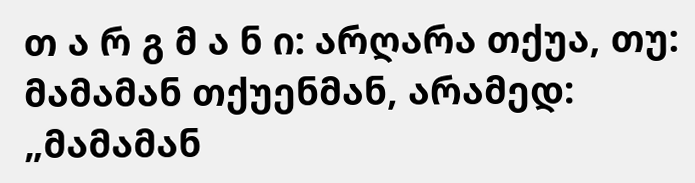თ ა რ გ მ ა ნ ი: არღარა თქუა, თუ: მამამან თქუენმან, არამედ: „მამამან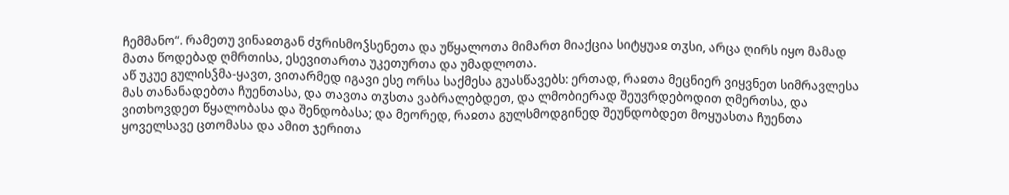ჩემმანო“. რამეთუ ვინაჲთგან ძჳრისმოჴსენეთა და უწყალოთა მიმართ მიაქცია სიტყუაჲ თჳსი, არცა ღირს იყო მამად მათა წოდებად ღმრთისა, ესევითართა უკეთურთა და უმადლოთა.
აწ უკუე გულისჴმა-ყავთ, ვითარმედ იგავი ესე ორსა საქმესა გუასწავებს: ერთად, რაჲთა მეცნიერ ვიყვნეთ სიმრავლესა მას თანანადებთა ჩუენთასა, და თავთა თჳსთა ვაბრალებდეთ, და ლმობიერად შეუვრდებოდით ღმერთსა, და ვითხოვდეთ წყალობასა და შენდობასა; და მეორედ, რაჲთა გულსმოდგინედ შეუნდობდეთ მოყუასთა ჩუენთა ყოველსავე ცთომასა და ამით ჯერითა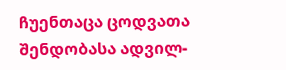ჩუენთაცა ცოდვათა შენდობასა ადვილ-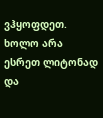ვჰყოფდეთ. ხოლო არა ესრეთ ლიტონად და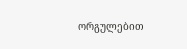ორგულებით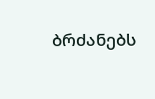ბრძანებს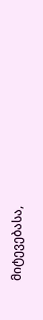მიტევებასა,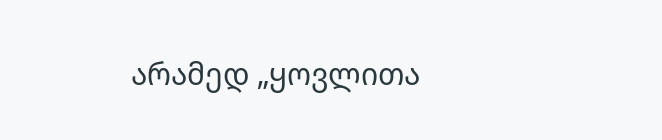არამედ „ყოვლითა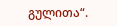გულითა“.